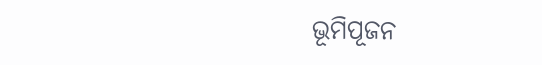ଭୂମିପୂଜନ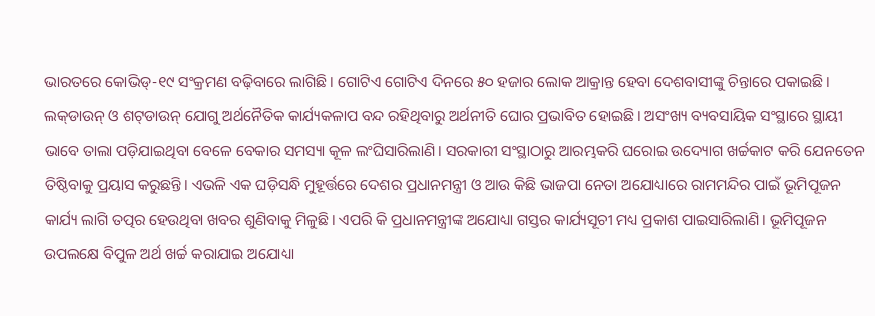ଭାରତରେ କୋଭିଡ୍‌-୧୯ ସଂକ୍ରମଣ ବଢ଼ିବାରେ ଲାଗିଛି। ଗୋଟିଏ ଗୋଟିଏ ଦିନରେ ୫୦ ହଜାର ଲୋକ ଆକ୍ରାନ୍ତ ହେବା ଦେଶବାସୀଙ୍କୁ ଚିନ୍ତାରେ ପକାଇଛି। ଲକ୍‌ଡାଉନ୍‌ ଓ ଶଟ୍‌ଡାଉନ୍‌ ଯୋଗୁ ଅର୍ଥନୈତିକ କାର୍ଯ୍ୟକଳାପ ବନ୍ଦ ରହିଥିବାରୁ ଅର୍ଥନୀତି ଘୋର ପ୍ରଭାବିତ ହୋଇଛି। ଅସଂଖ୍ୟ ବ୍ୟବସାୟିକ ସଂସ୍ଥାରେ ସ୍ଥାୟୀ ଭାବେ ତାଲା ପଡ଼ିଯାଇଥିବା ବେଳେ ବେକାର ସମସ୍ୟା କୂଳ ଲଂଘିସାରିଲାଣି। ସରକାରୀ ସଂସ୍ଥାଠାରୁ ଆରମ୍ଭକରି ଘରୋଇ ଉଦ୍ୟୋଗ ଖର୍ଚ୍ଚକାଟ କରି ଯେନତେନ ତିଷ୍ଠିବାକୁ ପ୍ରୟାସ କରୁଛନ୍ତି। ଏଭଳି ଏକ ଘଡ଼ିସନ୍ଧି ମୁହୂର୍ତ୍ତରେ ଦେଶର ପ୍ରଧାନମନ୍ତ୍ରୀ ଓ ଆଉ କିଛି ଭାଜପା ନେତା ଅଯୋଧ୍ୟାରେ ରାମମନ୍ଦିର ପାଇଁ ଭୂମିପୂଜନ କାର୍ଯ୍ୟ ଲାଗି ତତ୍ପର ହେଉଥିବା ଖବର ଶୁଣିବାକୁ ମିଳୁଛି। ଏପରି କି ପ୍ରଧାନମନ୍ତ୍ରୀଙ୍କ ଅଯୋଧ୍ୟା ଗସ୍ତର କାର୍ଯ୍ୟସୂଚୀ ମଧ୍ୟ ପ୍ରକାଶ ପାଇସାରିଲାଣି। ଭୂମିପୂଜନ ଉପଲକ୍ଷେ ବିପୁଳ ଅର୍ଥ ଖର୍ଚ୍ଚ କରାଯାଇ ଅଯୋଧ୍ୟା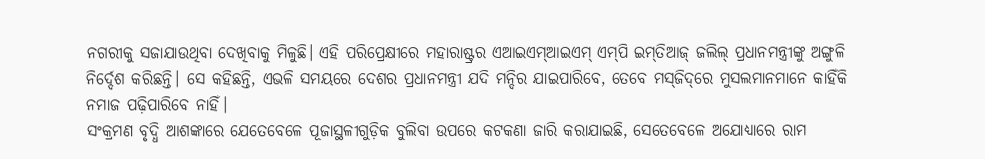ନଗରୀକୁ ସଜାଯାଉଥିବା ଦେଖିବାକୁ ମିଳୁଛି। ଏହି ପରିପ୍ରେକ୍ଷୀରେ ମହାରାଷ୍ଟ୍ରର ଏଆଇଏମ୍‌ଆଇଏମ୍‌ ଏମ୍‌ପି ଇମ୍‌ତିଆଜ୍‌ ଜଲିଲ୍‌ ପ୍ରଧାନମନ୍ତ୍ରୀଙ୍କୁ ଅଙ୍ଗୁଳି ନିର୍ଦ୍ଦେଶ କରିଛନ୍ତି। ସେ କହିଛନ୍ତି, ଏଭଳି ସମୟରେ ଦେଶର ପ୍ରଧାନମନ୍ତ୍ରୀ ଯଦି ମନ୍ଦିର ଯାଇପାରିବେ, ତେବେ ମସ୍‌ଜିଦ୍‌ରେ ମୁସଲମାନମାନେ କାହିଁକି ନମାଜ ପଢ଼ିପାରିବେ ନାହିଁ।
ସଂକ୍ରମଣ ବୃଦ୍ଧି ଆଶଙ୍କାରେ ଯେତେବେଳେ ପୂଜାସ୍ଥଳୀଗୁଡ଼ିକ ବୁଲିବା ଉପରେ କଟକଣା ଜାରି କରାଯାଇଛି, ସେତେବେଳେ ଅଯୋଧ୍ୟାରେ ରାମ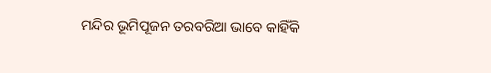ମନ୍ଦିର ଭୂମିପୂଜନ ତରବରିଆ ଭାବେ କାହିଁକି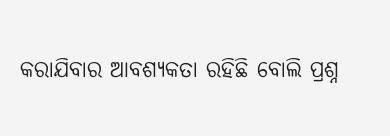କରାଯିବାର ଆବଶ୍ୟକତା ରହିଛି ବୋଲି ପ୍ରଶ୍ନ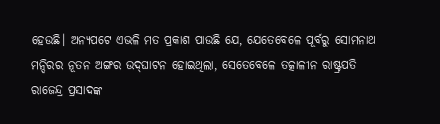ହେଉଛି। ଅନ୍ୟପଟେ ଏଭଳି ମତ ପ୍ରକାଶ ପାଉଛି ଯେ, ଯେତେବେଳେ ପୂର୍ବରୁ ସୋମନାଥ ମନ୍ଦିରର ନୂତନ ଅଙ୍ଗର ଉଦ୍‌ଘାଟନ ହୋଇଥିଲା, ସେତେବେଳେ ତତ୍କାଳୀନ ରାଷ୍ଟ୍ରପତି ରାଜେନ୍ଦ୍ର ପ୍ରସାଦଙ୍କ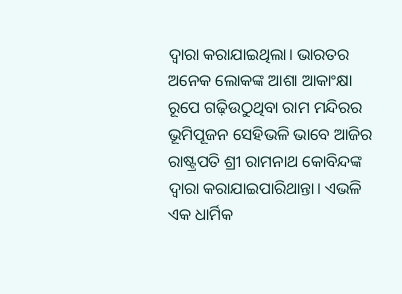ଦ୍ୱାରା କରାଯାଇଥିଲା। ଭାରତର ଅନେକ ଲୋକଙ୍କ ଆଶା ଆକାଂକ୍ଷା ରୂପେ ଗଢ଼ିଉଠୁଥିବା ରାମ ମନ୍ଦିରର ଭୂମିପୂଜନ ସେହିଭଳି ଭାବେ ଆଜିର ରାଷ୍ଟ୍ରପତି ଶ୍ରୀ ରାମନାଥ କୋବିନ୍ଦଙ୍କ ଦ୍ୱାରା କରାଯାଇପାରିଥାନ୍ତା। ଏଭଳି ଏକ ଧାର୍ମିକ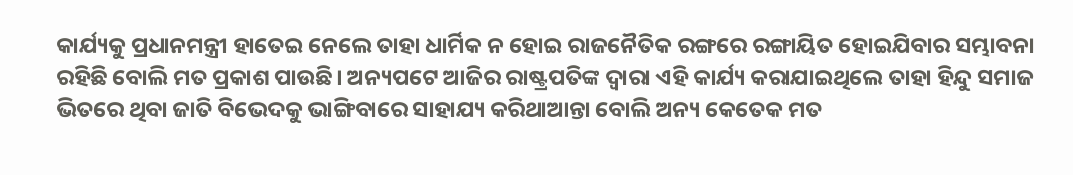କାର୍ଯ୍ୟକୁ ପ୍ରଧାନମନ୍ତ୍ରୀ ହାତେଇ ନେଲେ ତାହା ଧାର୍ମିକ ନ ହୋଇ ରାଜନୈତିକ ରଙ୍ଗରେ ରଙ୍ଗାୟିତ ହୋଇଯିବାର ସମ୍ଭାବନା ରହିଛି ବୋଲି ମତ ପ୍ରକାଶ ପାଉଛି। ଅନ୍ୟପଟେ ଆଜିର ରାଷ୍ଟ୍ରପତିଙ୍କ ଦ୍ୱାରା ଏହି କାର୍ଯ୍ୟ କରାଯାଇଥିଲେ ତାହା ହିନ୍ଦୁ ସମାଜ ଭିତରେ ଥିବା ଜାତି ବିଭେଦକୁ ଭାଙ୍ଗିବାରେ ସାହାଯ୍ୟ କରିଥାଆନ୍ତା ବୋଲି ଅନ୍ୟ କେତେକ ମତ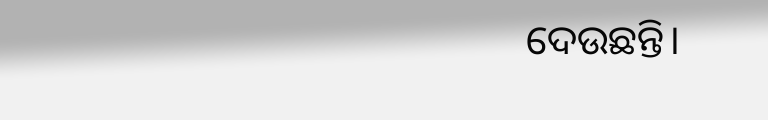ଦେଉଛନ୍ତି।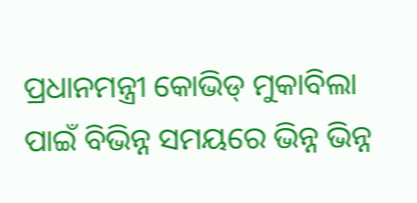ପ୍ରଧାନମନ୍ତ୍ରୀ କୋଭିଡ୍‌ ମୁକାବିଲା ପାଇଁ ବିଭିନ୍ନ ସମୟରେ ଭିନ୍ନ ଭିନ୍ନ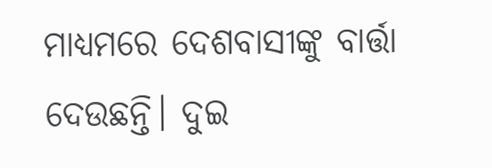ମାଧ୍ୟମରେ ଦେଶବାସୀଙ୍କୁ ବାର୍ତ୍ତା ଦେଉଛନ୍ତି। ଦୁଇ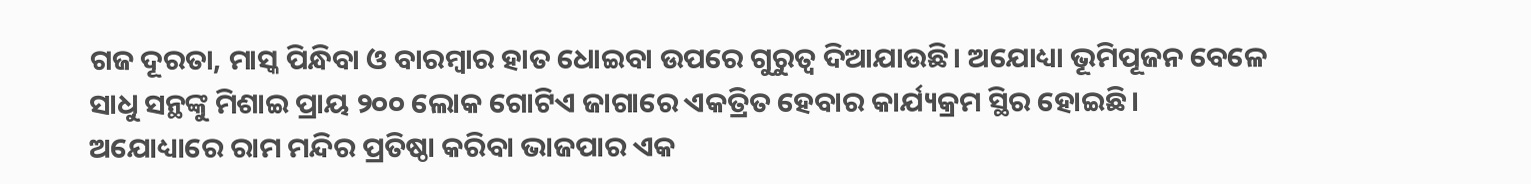ଗଜ ଦୂରତା, ମାସ୍କ ପିନ୍ଧିବା ଓ ବାରମ୍ବାର ହାତ ଧୋଇବା ଉପରେ ଗୁରୁତ୍ୱ ଦିଆଯାଉଛି। ଅଯୋଧ୍ୟା ଭୂମିପୂଜନ ବେଳେ ସାଧୁ ସନ୍ଥଙ୍କୁ ମିଶାଇ ପ୍ରାୟ ୨୦୦ ଲୋକ ଗୋଟିଏ ଜାଗାରେ ଏକତ୍ରିତ ହେବାର କାର୍ଯ୍ୟକ୍ରମ ସ୍ଥିର ହୋଇଛି। ଅଯୋଧ୍ୟାରେ ରାମ ମନ୍ଦିର ପ୍ରତିଷ୍ଠା କରିବା ଭାଜପାର ଏକ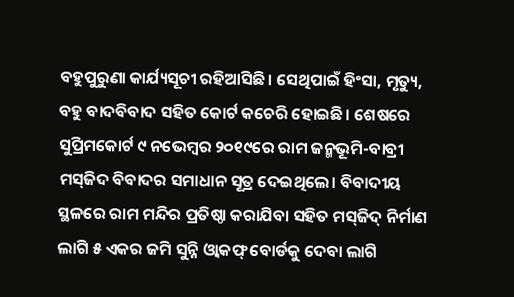ବହୁପୁରୁଣା କାର୍ଯ୍ୟସୂଚୀ ରହିଆସିଛି। ସେଥିପାଇଁ ହିଂସା, ମୃତ୍ୟୁ, ବହୁ ବାଦବିବାଦ ସହିତ କୋର୍ଟ କଚେରି ହୋଇଛି। ଶେଷରେ ସୁପ୍ରିମକୋର୍ଟ ୯ ନଭେମ୍ବର ୨୦୧୯ରେ ରାମ ଜନ୍ମଭୂମି-ବାବ୍ରୀ ମସ୍‌ଜିଦ ବିବାଦର ସମାଧାନ ସୂତ୍ର ଦେଇଥିଲେ। ବିବାଦୀୟ ସ୍ଥଳରେ ରାମ ମନ୍ଦିର ପ୍ରତିଷ୍ଠା କରାଯିବା ସହିତ ମସ୍‌ଜିଦ୍‌ ନିର୍ମାଣ ଲାଗି ୫ ଏକର ଜମି ସୁନ୍ନି ଓ୍ବାକଫ୍‌ ବୋର୍ଡକୁ ଦେବା ଲାଗି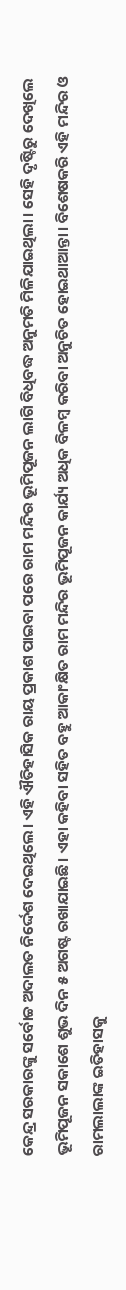କେନ୍ଦ୍ର ସରକାରଙ୍କୁ ସର୍ବୋଚ୍ଚ ଅଦାଲତ ନିର୍ଦ୍ଦେଶ ଦେଇଥିଲେ। ଏହି ଐତିହାସିକ ରାୟ ପ୍ରକାଶ ପାଇବା ପରେ ରାମ ମନ୍ଦିର ଭୂମିପୂଜନ ଲାଗି ବିଧିବଦ୍ଧ ଅନୁମତି ମିଳିଯାଇଥିଲା। ସେହି ଦୃଷ୍ଟିରୁ ଦେଖିଲେ ଭୂମିପୂଜନ ସକାଶେ ଶୁଭ ଦିନ ୫ ଅଗଷ୍ଟ ରଖାଯାଇଛି। ଏହା କହିବା ସହିତ ବହୁ ଆକାଂକ୍ଷିତ ରାମ ମନ୍ଦିର ଭୂମିପୂଜନ କାର୍ଯ୍ୟ ଅଧିକ ବିଳମ୍ବ କରିବା ଅନୁଚିତ ହୋଇଥାଆନ୍ତା। ବିଶେଷକରି ଏହି ମନ୍ଦିର ଓ ରାମଲାଲାଙ୍କ ଇତିହାସକୁ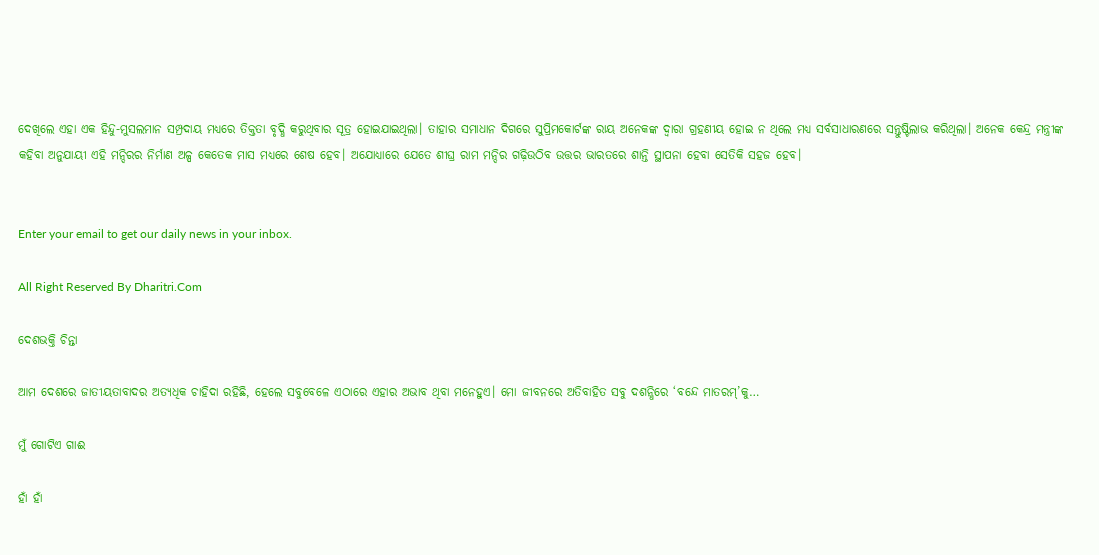ଦେଖିଲେ ଏହା ଏକ ହିନ୍ଦୁ-ମୁସଲମାନ ସମ୍ପ୍ରଦାୟ ମଧ୍ୟରେ ତିକ୍ତତା ବୃଦ୍ଧି କରୁଥିବାର ସୂତ୍ର ହୋଇଯାଇଥିଲା। ତାହାର ସମାଧାନ ଦିଗରେ ସୁପ୍ରିମକୋର୍ଟଙ୍କ ରାୟ ଅନେକଙ୍କ ଦ୍ୱାରା ଗ୍ରହଣୀୟ ହୋଇ ନ ଥିଲେ ମଧ୍ୟ ସର୍ବସାଧାରଣରେ ସନ୍ତୁଷ୍ଟିଲାଭ କରିଥିଲା। ଅନେକ କେନ୍ଦ୍ର ମନ୍ତ୍ରୀଙ୍କ କହିବା ଅନୁଯାୟୀ ଏହି ମନ୍ଦିରର ନିର୍ମାଣ ଅଳ୍ପ କେତେକ ମାସ ମଧ୍ୟରେ ଶେଷ ହେବ। ଅଯୋଧ୍ୟାରେ ଯେତେ ଶୀଘ୍ର ରାମ ମନ୍ଦିର ଗଢ଼ିଉଠିବ ଉତ୍ତର ଭାରତରେ ଶାନ୍ତି ସ୍ଥାପନା ହେବା ସେତିକି ସହଜ ହେବ।


Enter your email to get our daily news in your inbox.

All Right Reserved By Dharitri.Com

ଦେଶଭକ୍ତି ଚିନ୍ତା

ଆମ ଦେଶରେ ଜାତୀୟତାବାଦର ଅତ୍ୟଧିକ ଚାହିଦା ରହିଛି, ହେଲେ ସବୁବେଳେ ଏଠାରେ ଏହାର ଅଭାବ ଥିବା ମନେହୁଏ। ମୋ ଜୀବନରେ ଅତିବାହିତ ସବୁ ଦଶନ୍ଧିରେ ‘ବନ୍ଦେ ମାତରମ୍‌’କୁ…

ମୁଁ ଗୋଟିଏ ଗାଈ

ହାଁ ହାଁ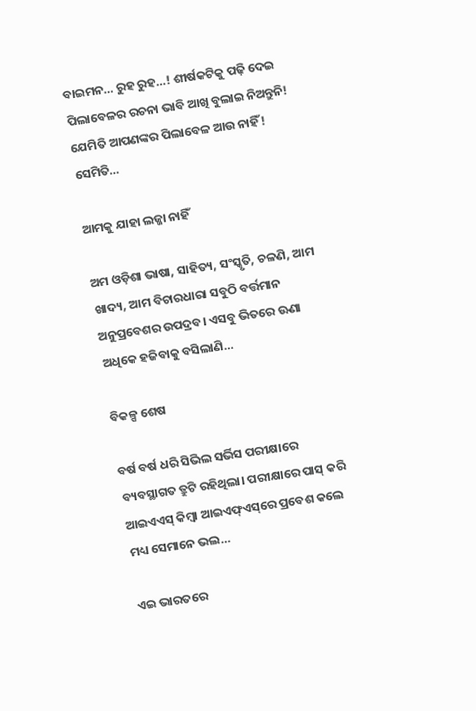ବାଇମନ… ରୁହ ରୁହ…! ଶୀର୍ଷକଟିକୁ ପଢ଼ି ଦେଇ ପିଲାବେଳର ରଚନା ଭାବି ଆଖି ବୁଲାଇ ନିଅନ୍ତୁନି! ଯେମିତି ଆପଣଙ୍କର ପିଲାବେଳ ଆଉ ନାହିଁ! ସେମିତି…

ଆମକୁ ଯାହା ଲଜ୍ଜା ନାହିଁ

ଅମ ଓଡ଼ିଶା ଭାଷା, ସାହିତ୍ୟ, ସଂସ୍କୃତି, ଚଳଣି, ଆମ ଖାଦ୍ୟ, ଆମ ବିଚାରଧାରା ସବୁଠି ବର୍ତ୍ତମାନ ଅନୁପ୍ରବେଶର ଉପଦ୍ରବ। ଏସବୁ ଭିତରେ ଊଣା ଅଧିକେ ହଜିବାକୁ ବସିଲାଣି…

ବିକଳ୍ପ ଶେଷ

ବର୍ଷ ବର୍ଷ ଧରି ସିଭିଲ ସର୍ଭିସ ପରୀକ୍ଷାରେ ବ୍ୟବସ୍ଥାଗତ ତ୍ରୁଟି ରହିଥିଲା। ପରୀକ୍ଷାରେ ପାସ୍‌ କରି ଆଇଏଏସ୍‌ କିମ୍ବା ଆଇଏଫ୍‌ଏସ୍‌ରେ ପ୍ରବେଶ କଲେ ମଧ୍ୟ ସେମାନେ ଭଲ…

ଏଇ ଭାରତରେ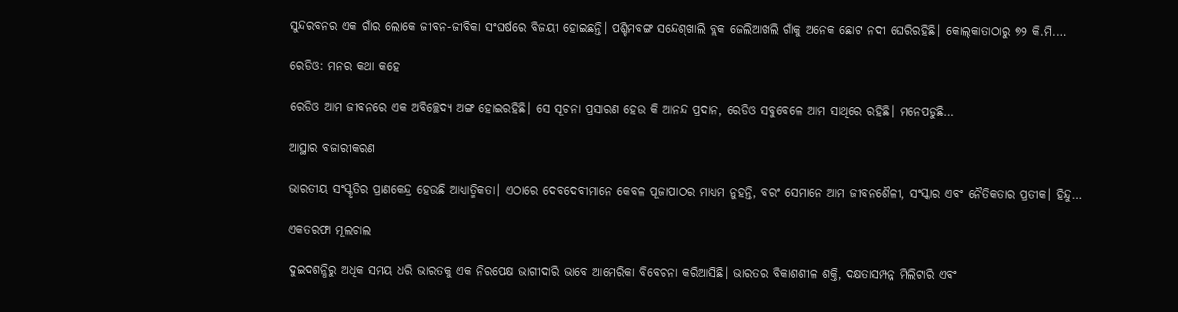ସୁନ୍ଦରବନର ଏକ ଗାଁର ଲୋକେ ଜୀବନ-ଜୀବିକା ସଂଘର୍ଷରେ ବିଜୟୀ ହୋଇଛନ୍ତି। ପଶ୍ଚିମବଙ୍ଗ ସନ୍ଦେଶ୍‌ଖାଲି ବ୍ଲକ ଜେଲିଆଖଲି ଗାଁକୁ ଅନେକ ଛୋଟ ନଦୀ ଘେରିରହିଛି। କୋଲ୍‌କାତାଠାରୁ ୭୨ କି.ମି.…

ରେଡିଓ: ମନର କଥା କହେ

ରେଡିଓ ଆମ ଜୀବନରେ ଏକ ଅବିଚ୍ଛେଦ୍ୟ ଅଙ୍ଗ ହୋଇରହିଛି। ସେ ସୂଚନା ପ୍ରସାରଣ ହେଉ କି ଆନନ୍ଦ ପ୍ରଦାନ, ରେଡିଓ ସବୁବେଳେ ଆମ ସାଥିରେ ରହିଛି। ମନେପଡୁଛି…

ଆସ୍ଥାର ବଜାରୀକରଣ

ଭାରତୀୟ ସଂସ୍କୃତିର ପ୍ରାଣକେନ୍ଦ୍ର ହେଉଛି ଆଧ୍ୟାତ୍ମିକତା। ଏଠାରେ ଦେବଦେବୀମାନେ କେବଳ ପୂଜାପାଠର ମାଧ୍ୟମ ନୁହନ୍ତି, ବରଂ ସେମାନେ ଆମ ଜୀବନଶୈଳୀ, ସଂସ୍କାର ଏବଂ ନୈତିକତାର ପ୍ରତୀକ। ହିନ୍ଦୁ…

ଏକତରଫା ମୂଲଚାଲ

ଦୁଇଦଶନ୍ଧିରୁ ଅଧିକ ସମୟ ଧରି ଭାରତକୁ ଏକ ନିରପେକ୍ଷ ଭାଗୀଦାରି ଭାବେ ଆମେରିକା ବିବେଚନା କରିଆସିଛି। ଭାରତର ବିକାଶଶୀଳ ଶକ୍ତି, ଦକ୍ଷତାସମ୍ପନ୍ନ ମିଲିଟାରି ଏବଂ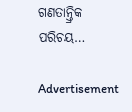ଗଣତାନ୍ତ୍ରିକ ପରିଚୟ…

Advertisement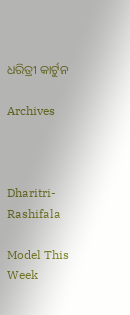ଧରିତ୍ରୀ କାର୍ଟୁନ

Archives



Dharitri-Rashifala

Model This Week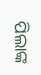ପିଲାଙ୍କ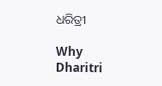ଧରିତ୍ରୀ

Why Dharitri